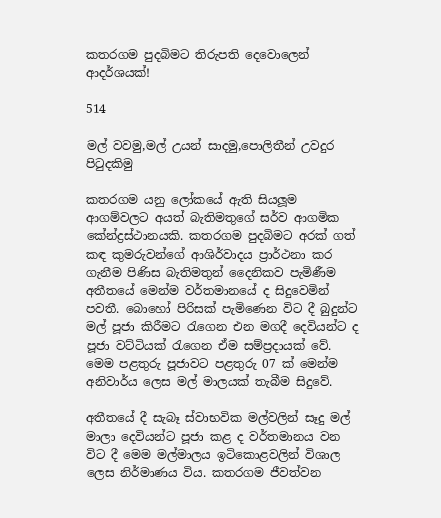කතරගම පුදබිමට තිරුපති දෙවොලෙන් ආදර්ශයක්!

514

මල් වවමු,මල් උයන් සාදමු,පොලිතීන් උවදුර පිටුදකිමු

කතරගම යනු ලෝකයේ ඇති සියලූම ආගම්වලට අයත් බැතිමතුගේ සර්ව ආගමික කේන්ද්‍රස්ථානයකි. කතරගම පුදබිමට අරක් ගත් කඳ කුමරුවන්ගේ ආශිර්වාදය ප්‍රාර්ථනා කර ගැනීම පිණිස බැතිමතුන් දෛනිකව පැමිණීම අතීතයේ මෙන්ම වර්තමානයේ ද සිදුවෙමින් පවතී. බොහෝ පිරිසක් පැමිණෙන විට දී බුදුන්ට මල් පූජා කිරීමට රැගෙන එන මගදී දෙවියන්ට ද පූජා වට්ටියක් රැගෙන ඒම සම්ප්‍රදායක් වේ. මෙම පළතුරු පූජාවට පළතුරු 07 ක් මෙන්ම අනිවාර්ය ලෙස මල් මාලයක් තැබීම සිදුවේ.

අතීතයේ දී සැබෑ ස්වාභවික මල්වලින් සෑදු මල් මාලා දෙවියන්ට පූජා කළ ද වර්තමානය වන විට දී මෙම මල්මාලය ඉටිකොළවලින් විශාල ලෙස නිර්මාණය විය. කතරගම ජීවත්වන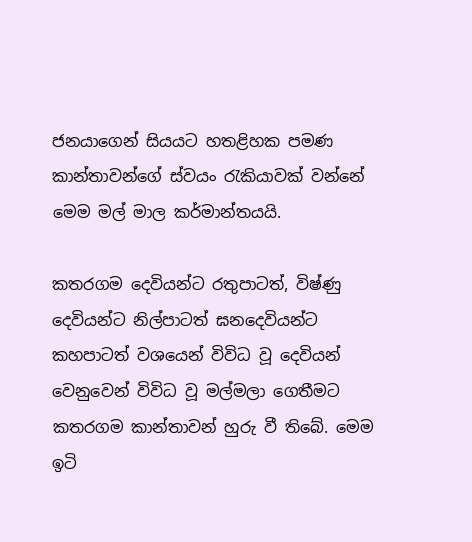ජනයාගෙන් සියයට හතළිහක පමණ කාන්තාවන්ගේ ස්වයං රැකියාවක් වන්නේ මෙම මල් මාල කර්මාන්තයයි.

කතරගම දෙවියන්ට රතුපාටත්, විෂ්ණු දෙවියන්ට නිල්පාටත් ඝනදෙවියන්ට කහපාටත් වශයෙන් විවිධ වූ දෙවියන් වෙනුවෙන් විවිධ වූ මල්මලා ගෙතීමට කතරගම කාන්තාවන් හුරු වී තිබේ. මෙම ඉටි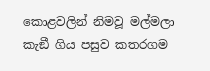කොළවලින් නිමවූ මල්මලා කැඞී ගිය පසුව කතරගම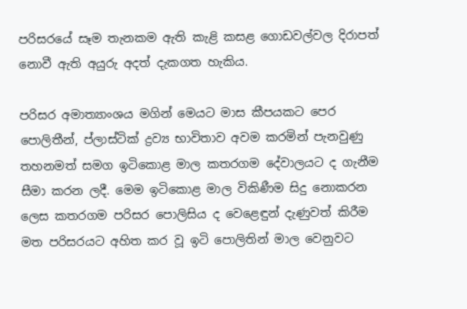පරිසරයේ සෑම තැනකම ඇති කැළි කසළ ගොඩවල්වල දිරාපත් නොවී ඇති අයුරු අදත් දැකගත හැකිය.

පරිසර අමාත්‍යාංශය මගින් මෙයට මාස කීපයකට පෙර පොලිතීන්, ප්ලාස්ටික් ද්‍රව්‍ය භාවිතාව අවම කරමින් පැනවුණු තහනමත් සමග ඉටිකොළ මාල කතරගම දේවාලයට ද ගැනීම සීමා කරන ලදී. මෙම ඉටිකොළ මාල විකිණීම සිදු නොකරන ලෙස කතරගම පරිසර පොලිසිය ද වෙළෙඳුන් දැණුවත් කිරීම මත පරිසරයට අහිත කර වූ ඉටි පොලිතින් මාල වෙනුවට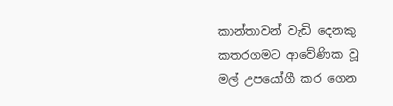කාන්තාවන් වැඩි දෙනකු කතරගමට ආවේණික වූ මල් උපයෝගී කර ගෙන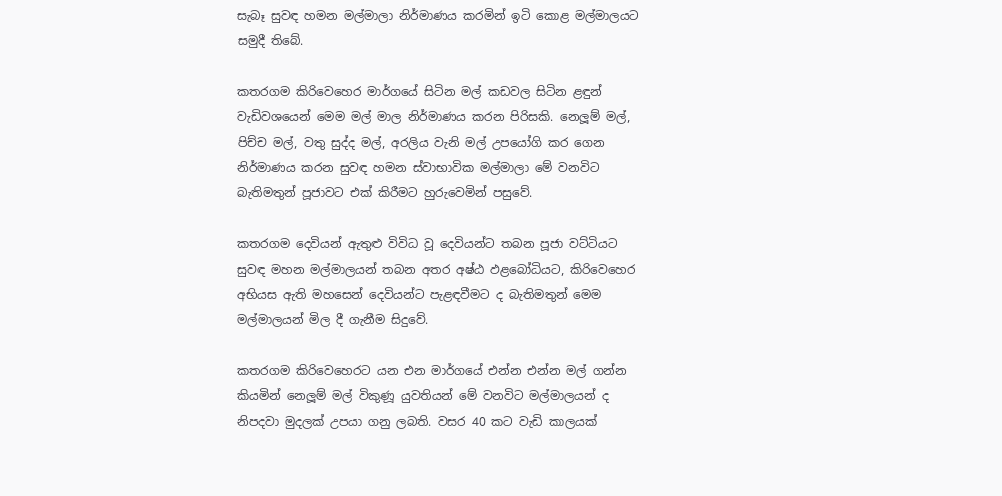සැබෑ සුවඳ හමන මල්මාලා නිර්මාණය කරමින් ඉටි කොළ මල්මාලයට සමුදී තිබේ.

කතරගම කිරිවෙහෙර මාර්ගයේ සිටින මල් කඩවල සිටින ළඳුන් වැඩිවශයෙන් මෙම මල් මාල නිර්මාණය කරන පිරිසකි. නෙලූම් මල්, පිච්ච මල්, වතු සුද්ද මල්, අරලිය වැනි මල් උපයෝගි කර ගෙන නිර්මාණය කරන සුවඳ හමන ස්වාභාවික මල්මාලා මේ වනවිට බැතිමතුන් පූජාවට එක් කිරීමට හුරුවෙමින් පසුවේ.

කතරගම දෙවියන් ඇතුළු විවිධ වූ දෙවියන්ට තබන පූජා වට්ටියට සුවඳ මහන මල්මාලයන් තබන අතර අෂ්ඨ ඵළබෝධියට, කිරිවෙහෙර අභියස ඇති මහසෙන් දෙවියන්ට පැළඳවීමට ද බැතිමතුන් මෙම මල්මාලයන් මිල දී ගැනීම සිදුවේ.

කතරගම කිරිවෙහෙරට යන එන මාර්ගයේ එන්න එන්න මල් ගන්න කියමින් නෙලූම් මල් විකුණූ යුවතියන් මේ වනවිට මල්මාලයන් ද නිපදවා මුදලක් උපයා ගනු ලබති. වසර 40 කට වැඩි කාලයක්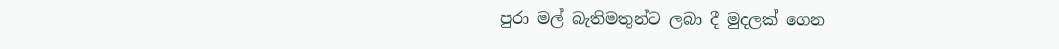පුරා මල් බැතිමතුන්ට ලබා දී මුදලක් ගෙන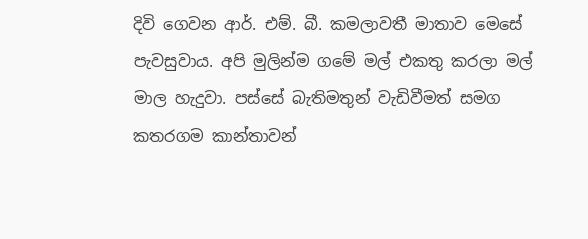දිවි ගෙවන ආර්. එම්. බී. කමලාවතී මාතාව මෙසේ පැවසුවාය. අපි මුලින්ම ගමේ මල් එකතු කරලා මල් මාල හැදුවා. පස්සේ බැතිමතුන් වැඩිවීමත් සමග කතරගම කාන්තාවන්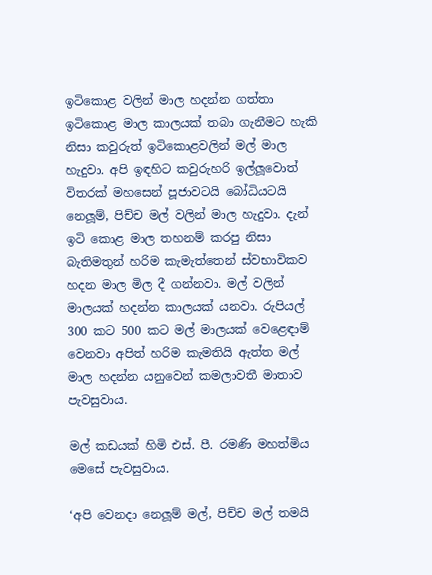ඉටිකොළ වලින් මාල හදන්න ගත්තා ඉටිකොළ මාල කාලයක් තබා ගැනීමට හැකි නිසා කවුරුත් ඉටිකොළවලින් මල් මාල හැදුවා. අපි ඉඳහිට කවුරුහරි ඉල්ලූවොත් විතරක් මහසෙන් පූජාවටයි බෝධියටයි නෙලූම්, පිච්ච මල් වලින් මාල හැදුවා. දැන් ඉටි කොළ මාල තහනම් කරපු නිසා බැතිමතුන් හරිම කැමැත්තෙන් ස්වභාවිකව හදන මාල මිල දී ගන්නවා. මල් වලින් මාලයක් හදන්න කාලයක් යනවා. රුපියල් 300 කට 500 කට මල් මාලයක් වෙළෙඳාම් වෙනවා අපිත් හරිම කැමතියි ඇත්ත මල් මාල හදන්න යනුවෙන් කමලාවතී මාතාව පැවසුවාය.

මල් කඩයක් හිමි එස්. පී. රමණි මහත්මිය මෙසේ පැවසුවාය.

‘අපි වෙනදා නෙලූම් මල්, පිච්ච මල් තමයි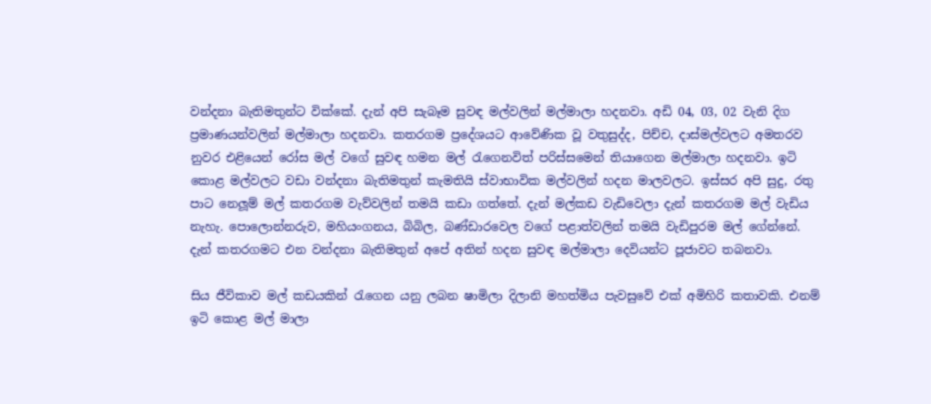වන්දනා බැතිමතුන්ට වික්කේ. දැන් අපි සැබෑම සුවඳ මල්වලින් මල්මාලා හදනවා. අඩි 04, 03, 02 වැනි දිග ප්‍රමාණයන්වලින් මල්මාලා හදනවා. කතරගම ප්‍රදේශයට ආවේණික වූ වතුසුද්ද, පිච්ච, දාස්මල්වලට අමතරව නුවර එළියෙන් රෝස මල් වගේ සුවඳ හමන මල් රැගෙනවිත් පරිස්සමෙන් තියාගෙන මල්මාලා හදනවා. ඉටි කොළ මල්වලට වඩා වන්දනා බැතිමතුන් කැමතියි ස්වාභාවික මල්වලින් හදන මාලවලට. ඉස්සර අපි සුදු, රතු පාට නෙලූම් මල් කතරගම වැව්වලින් තමයි කඩා ගත්තේ. දැන් මල්කඩ වැඩිවෙලා දැන් කතරගම මල් වැඩිය නැහැ. පොලොන්නරුව, මහියංගනය, බිබිල, බණ්ඩාරවෙල වගේ පළාත්වලින් තමයි වැඩිපුරම මල් ගේන්නේ. දැන් කතරගමට එන වන්දනා බැතිමතුන් අපේ අතින් හදන සුවඳ මල්මාලා දෙවියන්ට පූජාවට තබනවා.

සිය ජීවිකාව මල් කඩයකින් රැගෙන යනු ලබන ෂාමිලා දිලානි මහත්මිය පැවසුවේ එක් අමිහිරි කතාවකි. එනම් ඉටි කොළ මල් මාලා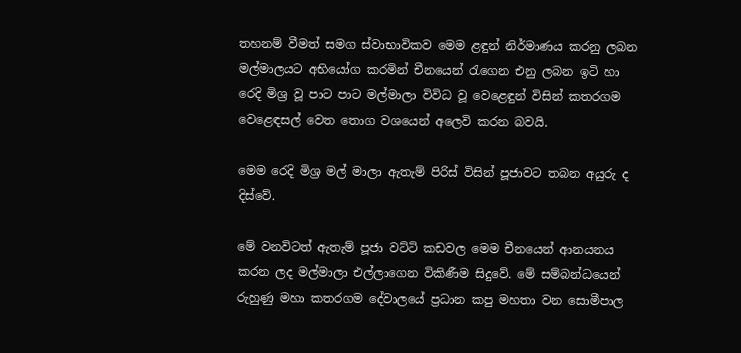තහනම් වීමත් සමග ස්වාභාවිකව මෙම ළඳුන් නිර්මාණය කරනු ලබන මල්මාලයට අභියෝග කරමින් චීනයෙන් රැගෙන එනු ලබන ඉටි හා රෙදි මිශ්‍ර වූ පාට පාට මල්මාලා විවිධ වූ වෙළෙඳුන් විසින් කතරගම වෙළෙඳසල් වෙත තොග වශයෙන් අලෙවි කරන බවයි.

මෙම රෙදි මිශ්‍ර මල් මාලා ඇතැම් පිරිස් විසින් පූජාවට තබන අයුරු ද දිස්වේ.

මේ වනවිටත් ඇතැම් පූජා වට්ටි කඩවල මෙම චීනයෙන් ආනයනය කරන ලද මල්මාලා එල්ලාගෙන විකිණීම සිදුවේ. මේ සම්බන්ධයෙන් රුහුණු මහා කතරගම දේවාලයේ ප්‍රධාන කපු මහතා වන සොමීපාල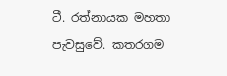ටී. රත්නායක මහතා පැවසුවේ. කතරගම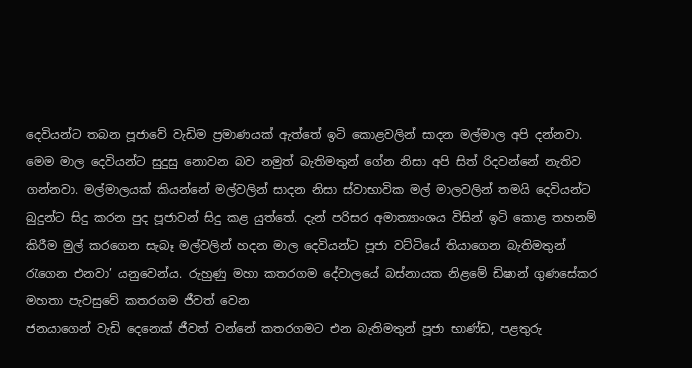දෙවියන්ට තබන පූජාවේ වැඩිම ප්‍රමාණයක් ඇත්තේ ඉටි කොළවලින් සාදන මල්මාල අපි දන්නවා. මෙම මාල දෙවියන්ට සුදුසු නොවන බව නමුත් බැතිමතුන් ගේන නිසා අපි සිත් රිදවන්නේ නැතිව ගන්නවා. මල්මාලයක් කියන්නේ මල්වලින් සාදන නිසා ස්වාභාවික මල් මාලවලින් තමයි දෙවියන්ට බුදුන්ට සිදු කරන පුද පූජාවන් සිදු කළ යුත්තේ. දැන් පරිසර අමාත්‍යාංශය විසින් ඉටි කොළ තහනම් කිරීම මුල් කරගෙන සැබෑ මල්වලින් හදන මාල දෙවියන්ට පූජා වට්ටියේ තියාගෙන බැතිමතුන් රැගෙන එනවා’ යනුවෙන්ය. රුහුණු මහා කතරගම දේවාලයේ බස්නායක නිළමේ ඩිෂාන් ගුණසේකර මහතා පැවසුවේ කතරගම ජීවත් වෙන
ජනයාගෙන් වැඩි දෙනෙක් ජීවත් වන්නේ කතරගමට එන බැතිමතුන් පූජා භාණ්ඩ, පළතුරු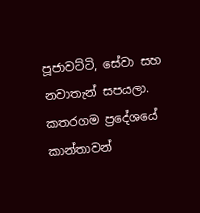පූජාවට්ටි, සේවා සහ නවාතැන් සපයලා. කතරගම ප්‍රදේශයේ කාන්තාවන්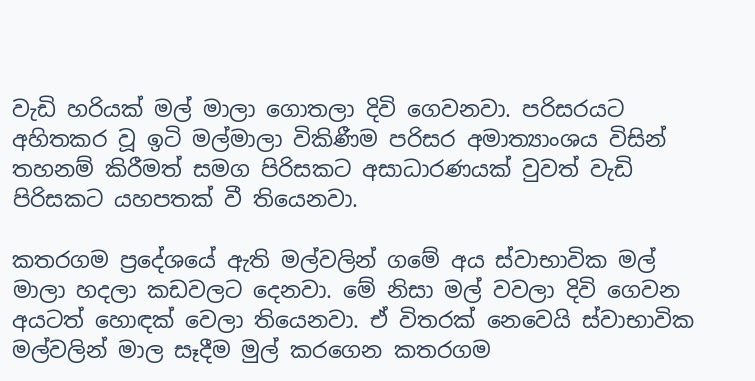වැඩි හරියක් මල් මාලා ගොතලා දිවි ගෙවනවා. පරිසරයට අහිතකර වූ ඉටි මල්මාලා විකිණීම පරිසර අමාත්‍යාංශය විසින් තහනම් කිරීමත් සමග පිරිසකට අසාධාරණයක් වුවත් වැඩි පිරිසකට යහපතක් වී තියෙනවා.

කතරගම ප්‍රදේශයේ ඇති මල්වලින් ගමේ අය ස්වාභාවික මල් මාලා හදලා කඩවලට දෙනවා. මේ නිසා මල් වවලා දිවි ගෙවන අයටත් හොඳක් වෙලා තියෙනවා. ඒ විතරක් නෙවෙයි ස්වාභාවික මල්වලින් මාල සෑදීම මුල් කරගෙන කතරගම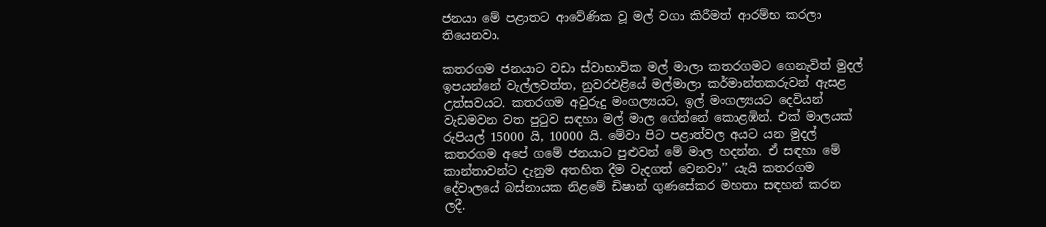ජනයා මේ පළාතට ආවේණික වූ මල් වගා කිරීමත් ආරම්භ කරලා තියෙනවා.

කතරගම ජනයාට වඩා ස්වාභාවික මල් මාලා කතරගමට ගෙනැවිත් මුදල් ඉපයන්නේ වැල්ලවත්ත, නුවරඑළියේ මල්මාලා කර්මාන්තකරුවන් ඇසළ උත්සවයට. කතරගම අවුරුදු මංගල්‍යයට, ඉල් මංගල්‍යයට දෙවියන් වැඩමවන වත පුටුව සඳහා මල් මාල ගේන්නේ කොළඹින්. එක් මාලයක් රුපියල් 15000 යි, 10000 යි. මේවා පිට පළාත්වල අයට යන මුදල් කතරගම අපේ ගමේ ජනයාට පුළුවන් මේ මාල හදන්න. ඒ සඳහා මේ කාන්තාවන්ට දැනුම අතහිත දීම වැදගත් වෙනවා’’ යැයි කතරගම දේවාලයේ බස්නායක නිළමේ ඩිෂාන් ගුණසේකර මහතා සඳහන් කරන ලදී.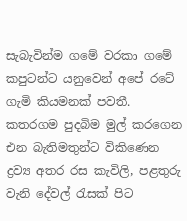සැබැවින්ම ගමේ වරකා ගමේ කපුටන්ට යනුවෙන් අපේ රටේ ගැමි කියමනක් පවතී. කතරගම පුදබිම මුල් කරගෙන එන බැතිමතුන්ට විකිණෙන ද්‍රව්‍ය අතර රස කැවිලි, පළතුරු වැනි දේවල් රැසක් පිට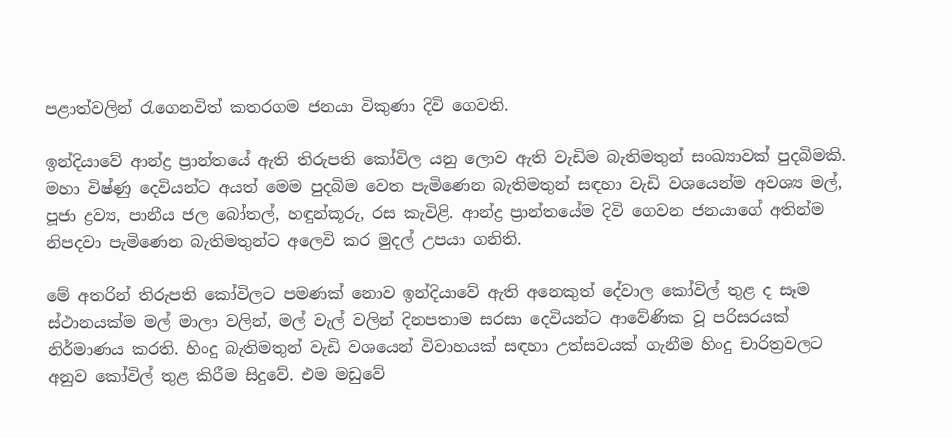පළාත්වලින් රැගෙනවිත් කතරගම ජනයා විකුණා දිවි ගෙවති.

ඉන්දියාවේ ආන්ද්‍ර ප්‍රාන්තයේ ඇති තිරුපති කෝවිල යනු ලොව ඇති වැඩිම බැතිමතුන් සංඛ්‍යාවක් පුදබිමකි. මහා විෂ්ණු දෙවියන්ට අයත් මෙම පුදබිම වෙත පැමිණෙන බැතිමතුන් සඳහා වැඩි වශයෙන්ම අවශ්‍ය මල්, පූජා ද්‍රව්‍ය, පානීය ජල බෝතල්, හඳුන්කූරු, රස කැවිළි. ආන්ද්‍ර ප්‍රාන්තයේම දිවි ගෙවන ජනයාගේ අතින්ම නිපදවා පැමිණෙන බැතිමතුන්ට අලෙවි කර මුදල් උපයා ගනිති.

මේ අතරින් තිරුපති කෝවිලට පමණක් නොව ඉන්දියාවේ ඇති අනෙකුත් දේවාල කෝවිල් තුළ ද සෑම ස්ථානයක්ම මල් මාලා වලින්, මල් වැල් වලින් දිනපතාම සරසා දෙවියන්ට ආවේණික වූ පරිසරයක් නිර්මාණය කරති. හිංදු බැතිමතුන් වැඩි වශයෙන් විවාහයක් සඳහා උත්සවයක් ගැනීම හිංදු චාරිත්‍රවලට අනුව කෝවිල් තුළ කිරීම සිදුවේ. එම මඩුවේ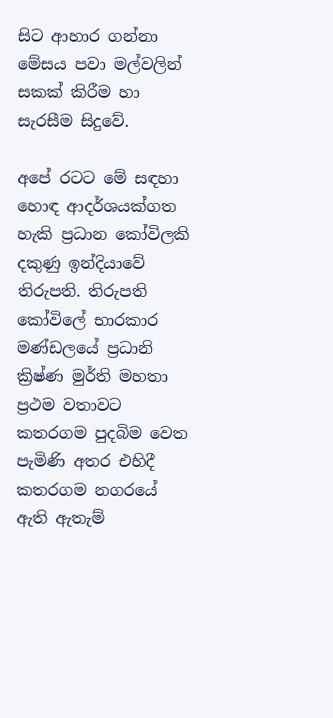සිට ආහාර ගන්නා මේසය පවා මල්වලින් සකක් කිරීම හා සැරසීම සිදුවේ.

අපේ රටට මේ සඳහා හොඳ ආදර්ශයක්ගත හැකි ප්‍රධාන කෝවිලකි දකුණු ඉන්දියාවේ තිරුපති. තිරුපති කෝවිලේ භාරකාර මණ්ඩලයේ ප්‍රධානි ක්‍රිෂ්ණ මුර්ති මහතා ප්‍රථම වතාවට කතරගම පුදබිම වෙත පැමිණි අතර එහිදී කතරගම නගරයේ ඇති ඇතැම්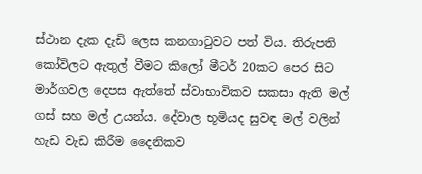ස්ථාන දැක දැඩි ලෙස කනගාටුවට පත් විය. තිරුපති කෝවිලට ඇතුල් වීමට කිලෝ මීටර් 20කට පෙර සිට මාර්ගවල දෙපස ඇත්තේ ස්වාභාවිකව සකසා ඇති මල් ගස් සහ මල් උයන්ය. දේවාල භූමියද සුවඳ මල් වලින් හැඩ වැඩ කිරීම දෛනිකව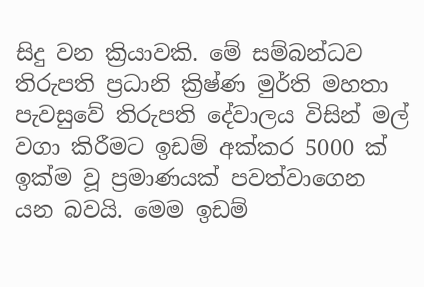සිදු වන ක්‍රියාවකි. මේ සම්බන්ධව තිරුපති ප්‍රධානි ක්‍රිෂ්ණ මුර්ති මහතා පැවසුවේ තිරුපති දේවාලය විසින් මල් වගා කිරීමට ඉඩම් අක්කර 5000 ක් ඉක්ම වූ ප්‍රමාණයක් පවත්වාගෙන යන බවයි. මෙම ඉඩම්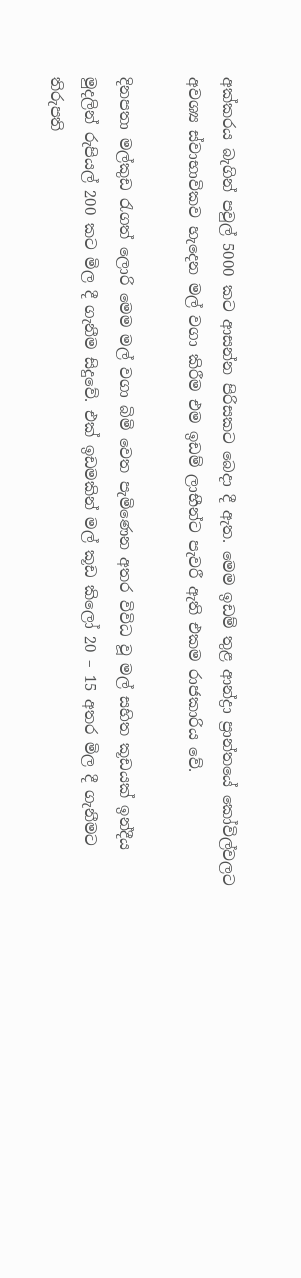අක්කරය බැගින් පවුල් 5000 කට ආසන්න පිරිසකට බෙදා දී ඇත. මෙම ඉඩම් තුළ ආන්ද්‍රා ප්‍රාන්තයේ කෝවිල්වලට අවශ්‍ය ස්වාභාවිකව හැදෙන මල් වගා කිරීම එම ඉඩම් ලාභීන්ට පැවරී ඇති එකම රාජකාරිය වේ.

දිනපතා මල්කුඩ රැගත් ලොරි මෙම මල් වගා බිමි වෙත පැමිණෙන අතර විවිධ වූ මල් සහිත කූඩයක් ඉන්දීය මුදලින් රුපියල් 200 කට මිල දී ගැනීම සිදුවේ. එක් ඉඩමකින් මල් කූඩ කිලෝ 20 – 15 අතර මිල දී ගැනීමට තිරුපති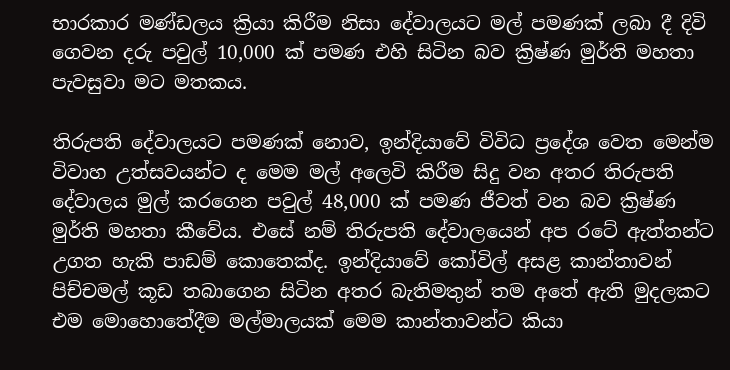භාරකාර මණ්ඩලය ක්‍රියා කිරීම නිසා දේවාලයට මල් පමණක් ලබා දී දිවි ගෙවන දරු පවුල් 10,000 ක් පමණ එහි සිටින බව ක්‍රිෂ්ණ මුර්ති මහතා පැවසුවා මට මතකය.

තිරුපති දේවාලයට පමණක් නොව, ඉන්දියාවේ විවිධ ප්‍රදේශ වෙත මෙන්ම විවාහ උත්සවයන්ට ද මෙම මල් අලෙවි කිරීම සිදු වන අතර තිරුපති දේවාලය මුල් කරගෙන පවුල් 48,000 ක් පමණ ජීවත් වන බව ක්‍රිෂ්ණ මුර්ති මහතා කීවේය. එසේ නම් තිරුපති දේවාලයෙන් අප රටේ ඇත්තන්ට උගත හැකි පාඩම් කොතෙක්ද. ඉන්දියාවේ කෝවිල් අසළ කාන්තාවන් පිච්චමල් කූඩ තබාගෙන සිටින අතර බැතිමතුන් තම අතේ ඇති මුදලකට එම මොහොතේදීම මල්මාලයක් මෙම කාන්තාවන්ට කියා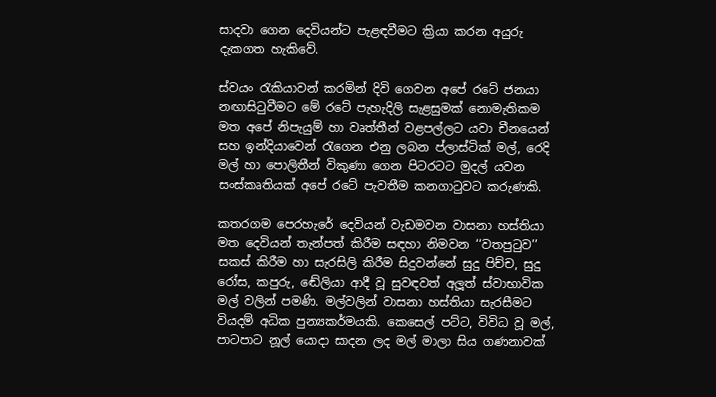සාදවා ගෙන දෙවියන්ට පැළඳවීමට ක්‍රියා කරන අයුරු දැකගත හැකිවේ.

ස්වයං රැකියාවන් කරමින් දිවි ගෙවන අපේ රටේ ජනයා නඟාසිටුවීමට මේ රටේ පැහැදිලි සැළසුමක් නොමැතිකම මත අපේ නිපැයුම් හා වෘත්තීන් වළපල්ලට යවා චීනයෙන් සහ ඉන්දියාවෙන් රැගෙන එනු ලබන ප්ලාස්ටික් මල්, රෙදි මල් හා පොලිතීන් විකුණා ගෙන පිටරටට මුදල් යවන සංස්කෘතියක් අපේ රටේ පැවතීම කනගාටුවට කරුණකි.

කතරගම පෙරහැරේ දෙවියන් වැඩමවන වාසනා හස්තියා මත දෙවියන් තැන්පත් කිරීම සඳහා නිමවන ‘‘වතපුටුව’’ සකස් කිරීම හා සැරසිලි කිරීම සිදුවන්නේ සුදු පිච්ච, සුදු රෝස, කපුරු, ඬේලියා ආදී වූ සුවඳවත් අලූත් ස්වාභාවික මල් වලින් පමණි. මල්වලින් වාසනා හස්තියා සැරසීමට වියදම් අධික පුන්‍යකර්මයකි. කෙසෙල් පට්ට, විවිධ වූ මල්, පාටපාට නූල් යොදා සාදන ලද මල් මාලා සිය ගණනාවක්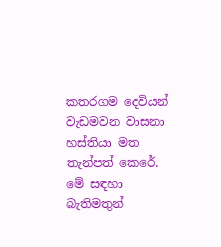කතරගම දෙවියන් වැඩමවන වාසනා හස්තියා මත තැන්පත් කෙරේ. මේ සඳහා බැතිමතුන්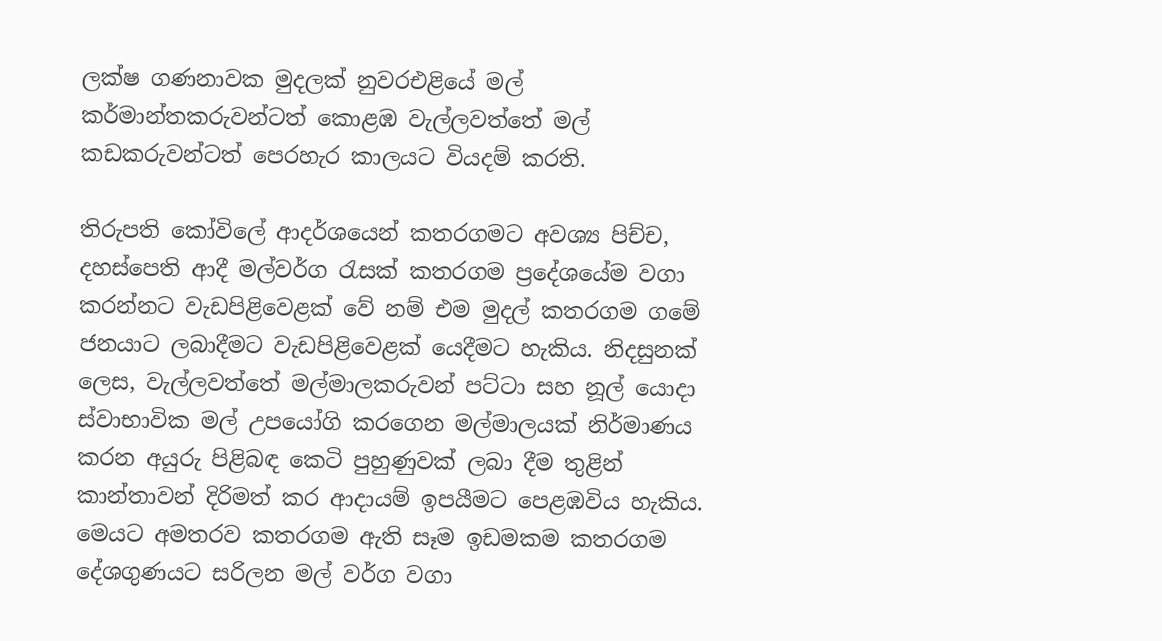ලක්ෂ ගණනාවක මුදලක් නුවරඑළියේ මල් කර්මාන්තකරුවන්ටත් කොළඹ වැල්ලවත්තේ මල් කඩකරුවන්ටත් පෙරහැර කාලයට වියදම් කරති.

තිරුපති කෝවිලේ ආදර්ශයෙන් කතරගමට අවශ්‍ය පිච්ච, දහස්පෙති ආදී මල්වර්ග රැසක් කතරගම ප්‍රදේශයේම වගා කරන්නට වැඩපිළිවෙළක් වේ නම් එම මුදල් කතරගම ගමේ ජනයාට ලබාදීමට වැඩපිළිවෙළක් යෙදීමට හැකිය. නිදසුනක් ලෙස, වැල්ලවත්තේ මල්මාලකරුවන් පට්ටා සහ නූල් යොදා ස්වාභාවික මල් උපයෝගි කරගෙන මල්මාලයක් නිර්මාණය කරන අයුරු පිළිබඳ කෙටි පුහුණුවක් ලබා දීම තුළින් කාන්තාවන් දිරිමත් කර ආදායම් ඉපයීමට පෙළඹවිය හැකිය. මෙයට අමතරව කතරගම ඇති සෑම ඉඩමකම කතරගම දේශගුණයට සරිලන මල් වර්ග වගා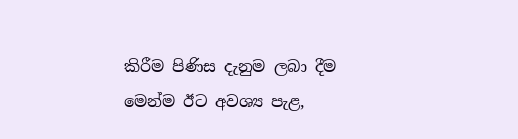කිරීම පිණිස දැනුම ලබා දීම මෙන්ම ඊට අවශ්‍ය පැළ,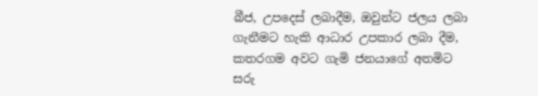බීජ, උපදෙස් ලබාදීම, ඔවුන්ට ජලය ලබා ගැනීමට හැකි ආධාර උපකාර ලබා දීම, කතරගම අවට ගැමි ජනයාගේ අතමිට සරු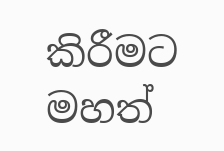කිරීමට මහත්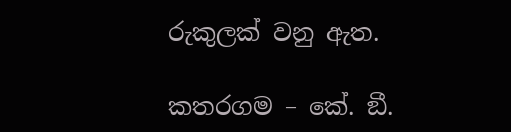රුකුලක් වනු ඇත.

කතරගම – කේ. ඞී.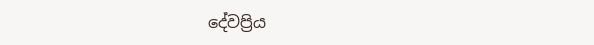දේවප්‍රිය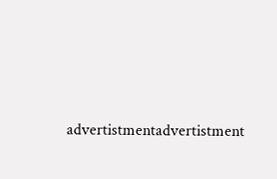advertistmentadvertistment